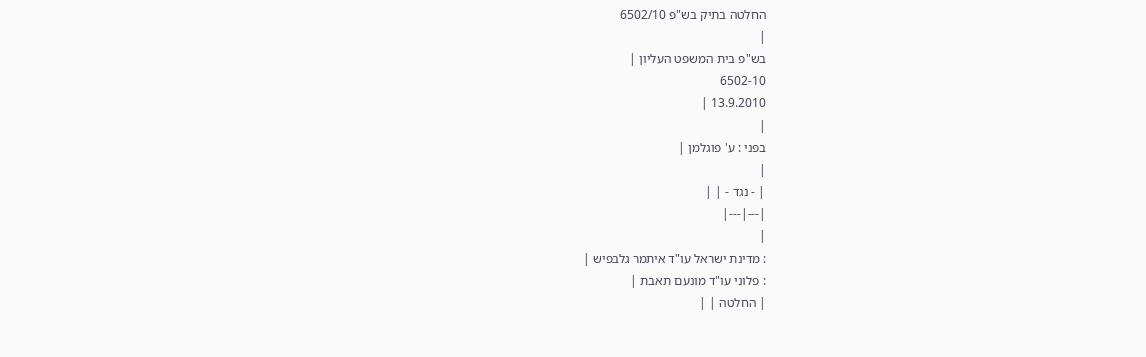החלטה בתיק בש"פ 6502/10
|
בש"פ בית המשפט העליון |
6502-10
13.9.2010 |
|
בפני : ע' פוגלמן |
|
| - נגד - | |
|---|---|
|
: מדינת ישראל עו"ד איתמר גלבפיש |
: פלוני עו"ד מונעם תאבת |
| החלטה | |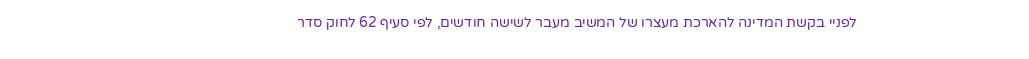לפניי בקשת המדינה להארכת מעצרו של המשיב מעבר לשישה חודשים, לפי סעיף 62 לחוק סדר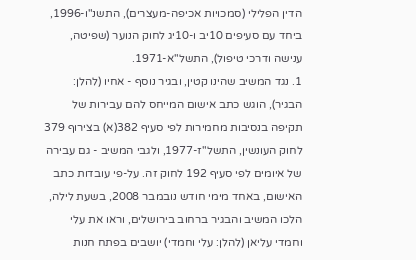הדין הפלילי (סמכויות אכיפה-מעצרים), התשנ"ו-1996, ביחד עם סעיפים 10יב ו-10יג לחוק הנוער (שפיטה, ענישה ודרכי טיפול), התשל"א-1971.
1. נגד המשיב שהינו קטין, ובגיר נוסף - אחיו (להלן: הבגיר), הוגש כתב אישום המייחס להם עבירות של תקיפה בנסיבות מחמירות לפי סעיף 382(א) בצירוף 379 לחוק העונשין, התשל"ז-1977, ולגבי המשיב - גם עבירה של איומים לפי סעיף 192 לחוק זה. על-פי עובדות כתב האישום, באחד מימי חודש נובמבר 2008, בשעת לילה, הלכו המשיב והבגיר ברחוב בירושלים, וראו את עלי וחמדי עליאן (להלן: עלי וחמדי) יושבים בפתח חנות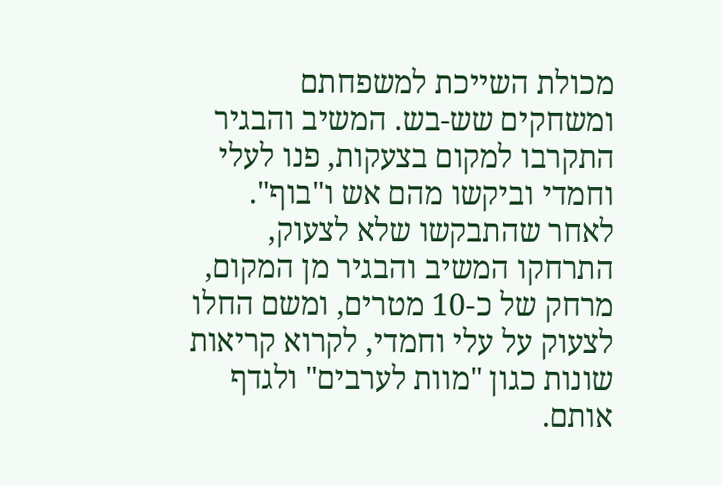מכולת השייכת למשפחתם ומשחקים שש-בש. המשיב והבגיר התקרבו למקום בצעקות, פנו לעלי וחמדי וביקשו מהם אש ו"בוף". לאחר שהתבקשו שלא לצעוק, התרחקו המשיב והבגיר מן המקום, מרחק של כ-10 מטרים, ומשם החלו לצעוק על עלי וחמדי, לקרוא קריאות שונות כגון "מוות לערבים" ולגדף אותם.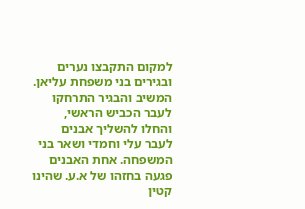למקום התקבצו נערים ובגירים בני משפחת עליאן. המשיב והבגיר התרחקו לעבר הכביש הראשי, והחלו להשליך אבנים לעבר עלי וחמדי ושאר בני המשפחה. אחת האבנים פגעה בחזהו של א.ע. שהינו קטין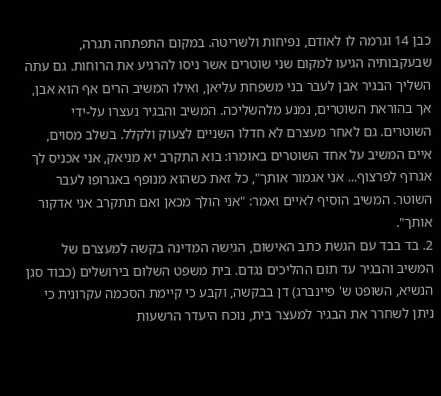כבן 14 וגרמה לו לאודם, נפיחות ולשריטה. במקום התפתחה תגרה, שבעקבותיה הגיעו למקום שני שוטרים אשר ניסו להרגיע את הרוחות. גם עתה השליך הבגיר אבן לעבר בני משפחת עליאן, ואילו המשיב הרים אף הוא אבן, אך בהוראת השוטרים, נמנע מלהשליכה. המשיב והבגיר נעצרו על-ידי השוטרים. גם לאחר מעצרם לא חדלו השניים לצעוק ולקלל. בשלב מסוים, איים המשיב על אחד השוטרים באומרו: בוא התקרב יא מניאק, אני אכניס לך אגרוף לפרצוף... אני אגמור אותך", כל זאת כשהוא מנופף באגרופו לעבר השוטר. המשיב הוסיף לאיים ואמר: "אני הולך מכאן ואם תתקרב אני אדקור אותך".
2. בד בבד עם הגשת כתב האישום, הגישה המדינה בקשה למעצרם של המשיב והבגיר עד תום ההליכים נגדם. בית משפט השלום בירושלים (כבוד סגן הנשיא, השופט ש' פיינברג) דן בבקשה, וקבע כי קיימת הסכמה עקרונית כי ניתן לשחרר את הבגיר למעצר בית, נוכח היעדר הרשעות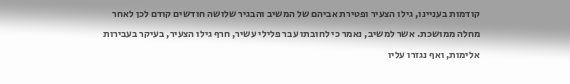קודמות בעניינו, גילו הצעיר ופטירת אביהם של המשיב והבגיר שלושה חודשים קודם לכן לאחר מחלה ממושכת. אשר למשיב, נאמר כי לחובתו עבר פלילי עשיר, חרף גילו הצעיר, בעיקר בעבירות אלימות, ואף נגזרו עליו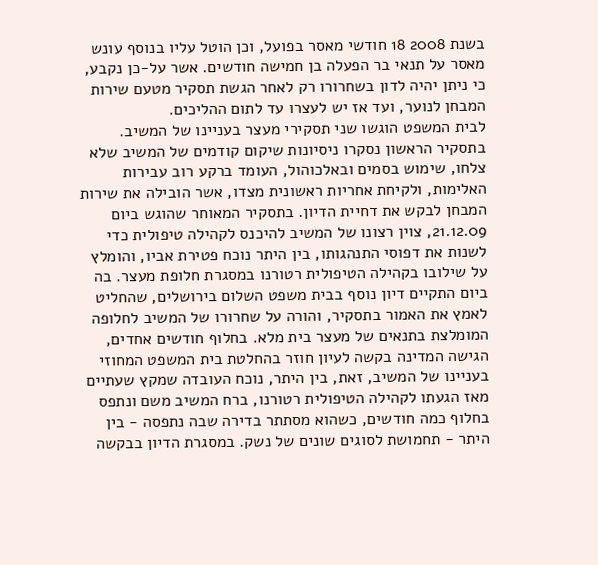בשנת 2008 18 חודשי מאסר בפועל, וכן הוטל עליו בנוסף עונש מאסר על תנאי בר הפעלה בן חמישה חודשים. אשר על-כן נקבע, כי ניתן יהיה לדון בשחרורו רק לאחר הגשת תסקיר מטעם שירות המבחן לנוער, ועד אז יש לעצרו עד לתום ההליכים.
לבית המשפט הוגשו שני תסקירי מעצר בעניינו של המשיב. בתסקיר הראשון נסקרו ניסיונות שיקום קודמים של המשיב שלא צלחו, שימוש בסמים ובאלכוהול, העומד ברקע רוב עבירות האלימות, ולקיחת אחריות ראשונית מצדו, אשר הובילה את שירות המבחן לבקש את דחיית הדיון. בתסקיר המאוחר שהוגש ביום 21.12.09, צוין רצונו של המשיב להיכנס לקהילה טיפולית כדי לשנות את דפוסי התנהגותו, בין היתר נוכח פטירת אביו, והומלץ על שילובו בקהילה הטיפולית רטורנו במסגרת חלופת מעצר. בה ביום התקיים דיון נוסף בבית משפט השלום בירושלים, שהחליט לאמץ את האמור בתסקיר, והורה על שחרורו של המשיב לחלופה המומלצת בתנאים של מעצר בית מלא. בחלוף חודשים אחדים, הגישה המדינה בקשה לעיון חוזר בהחלטת בית המשפט המחוזי בעניינו של המשיב, זאת, בין היתר, נוכח העובדה שמקץ שעתיים מאז הגעתו לקהילה הטיפולית רטורנו, ברח המשיב משם ונתפס בחלוף כמה חודשים, כשהוא מסתתר בדירה שבה נתפסה - בין היתר - תחמושת לסוגים שונים של נשק. במסגרת הדיון בבקשה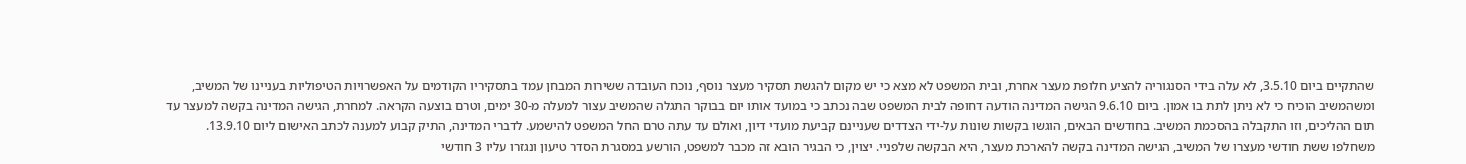שהתקיים ביום 3.5.10, לא עלה בידי הסנגוריה להציע חלופת מעצר אחרת, ובית המשפט לא מצא כי יש מקום להגשת תסקיר מעצר נוסף, נוכח העובדה ששירות המבחן עמד בתסקיריו הקודמים על האפשרויות הטיפוליות בעניינו של המשיב, ומשהמשיב הוכיח כי לא ניתן לתת בו אמון. ביום 9.6.10 הגישה המדינה הודעה דחופה לבית המשפט שבה נכתב כי במועד אותו יום בבוקר התגלה שהמשיב עצור למעלה מ-30 ימים, וטרם בוצעה הקראה. למחרת, הגישה המדינה בקשה למעצר עד תום ההליכים, וזו התקבלה בהסכמת המשיב. בחודשים הבאים, הוגשו בקשות שונות על-ידי הצדדים שעניינם קביעת מועדי דיון, ואולם עד עתה טרם החל המשפט להישמע. לדברי המדינה, התיק קבוע למענה לכתב האישום ליום 13.9.10.
משחלפו ששת חודשי מעצרו של המשיב, הגישה המדינה בקשה להארכת מעצר, היא הבקשה שלפניי. יצוין, כי הבגיר הובא זה מכבר למשפט, הורשע במסגרת הסדר טיעון ונגזרו עליו 3 חודשי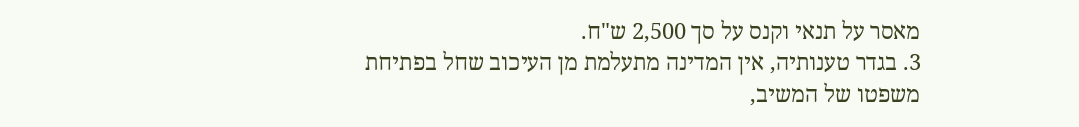מאסר על תנאי וקנס על סך 2,500 ש"ח.
3. בגדר טענותיה, אין המדינה מתעלמת מן העיכוב שחל בפתיחת משפטו של המשיב,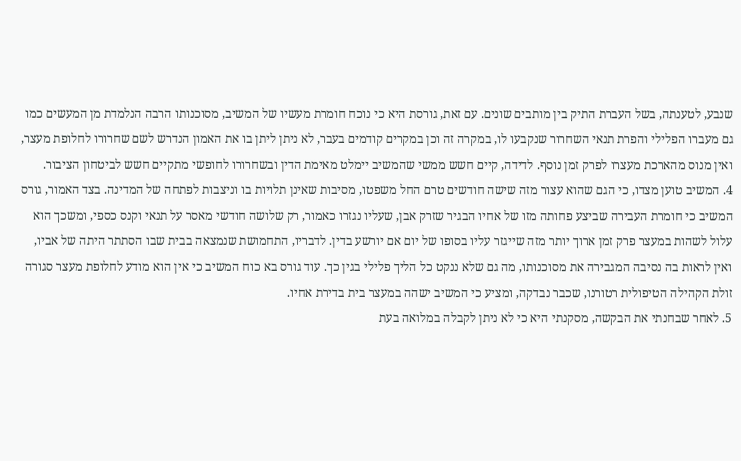שנבע, לטענתה, בשל העברת התיק בין מותבים שונים. עם זאת, גורסת היא כי נוכח חומרת מעשיו של המשיב, מסוכנותו הרבה הנלמדת מן המעשים כמו גם מעברו הפלילי והפרת תנאי השחרור שנקבעו לו, במקרה זה וכן במקרים קודמים בעבר, לא ניתן ליתן בו את האמון הנדרש לשם שחרורו לחלופת מעצר, ואין מנוס מהארכת מעצרו לפרק זמן נוסף. לדידה, קיים חשש ממשי שהמשיב יימלט מאימת הדין ובשחרורו לחופשי מתקיים חשש לביטחון הציבור.
4. המשיב טוען מצדו, כי הגם שהוא עצור מזה שישה חודשים טרם החל משפטו, מסיבות שאינן תלויות בו וניצבות לפתחה של המדינה. בצד האמור, גורס המשיב כי חומרת העבירה שביצע פחותה מזו של אחיו הבגיר שזרק אבן, שעליו נגזרו כאמור, רק שלושה חודשי מאסר על תנאי וקנס כספי, ומשכך הוא עלול לשהות במעצר פרק זמן ארוך יותר מזה שייגזר עליו בסופו של יום אם יורשע בדין. לדבריו, התחמושת שנמצאה בבית שבו הסתתר היתה של אביו, ואין לראות בה נסיבה המגבירה את מסוכנותו, מה גם שלא ננקט כל הליך פלילי בגין כך. עוד גורס בא כוח המשיב כי אין הוא מודע לחלופת מעצר סגורה זולת הקהילה הטיפולית רטורנו, שכבר נבדקה, ומציע כי המשיב ישהה במעצר בית בדירת אחיו.
5. לאחר שבחנתי את הבקשה, מסקנתי היא כי לא ניתן לקבלה במלואה בעת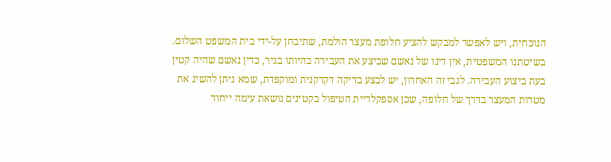הנוכחית, ויש לאפשר למבקש להציע חלופת מעצר הולמת, שתיבחן על-ידי בית המשפט השלום.
בשיטתנו המשפטית, אין דינו של נאשם שביצע את העבירה בהיותו בגיר, כדין נאשם שהיה קטין בעת ביצוע העבירה. לגבי זה האחרון, יש לבצע בדיקה דקדקנית ומוקפדת, שמא ניתן להשיג את מטרות המעצר בדרך של חלופה, שכן אספקלריית הטיפול בקטינים נושאת עימה ייחוד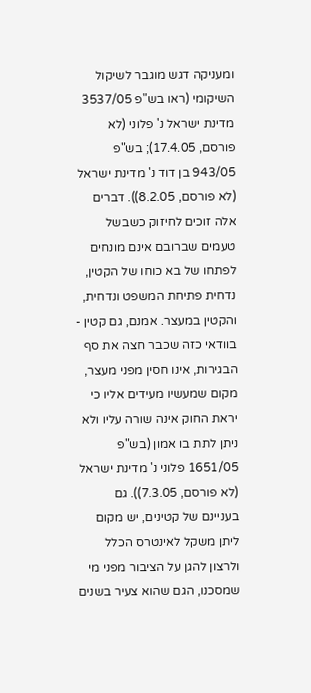ומעניקה דגש מוגבר לשיקול השיקומי (ראו בש"פ 3537/05 מדינת ישראל נ' פלוני (לא פורסם, 17.4.05); בש"פ 943/05 בן דוד נ' מדינת ישראל (לא פורסם, 8.2.05)). דברים אלה זוכים לחיזוק כשבשל טעמים שברובם אינם מונחים לפתחו של בא כוחו של הקטין, נדחית פתיחת המשפט ונדחית, והקטין במעצר. אמנם, גם קטין - בוודאי כזה שכבר חצה את סף הבגירות, אינו חסין מפני מעצר, מקום שמעשיו מעידים אליו כי יראת החוק אינה שורה עליו ולא ניתן לתת בו אמון (בש"פ 1651/05 פלוני נ' מדינת ישראל (לא פורסם, 7.3.05)). גם בעניינם של קטינים, יש מקום ליתן משקל לאינטרס הכלל ולרצון להגן על הציבור מפני מי שמסכנו, הגם שהוא צעיר בשנים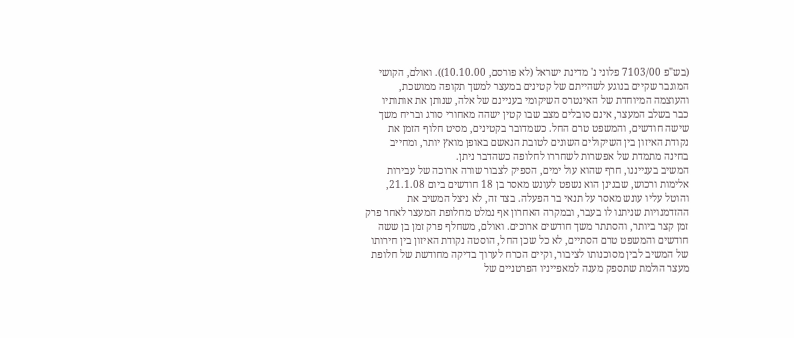(בש"פ 7103/00 פלוני נ' מדינת ישראל (לא פורסם, 10.10.00)). ואולם, הקושי המוגבר שקיים בנוגע לשהייתם של קטינים במעצר למשך תקופה ממושכת, והעוצמה המיוחדת של האינטרס השיקומי בעניינם של אלה, שנותן את אותותיו כבר בשלב המעצר, אינם סובלים מצב שבו קטין ישהה מאחורי סורג ובריח משך שישה חודשים, והמשפט טרם החל. כשמדובר בקטינים, מסיט חלוף הזמן את נקודת האיזון בין השיקולים השונים לטובת הנאשם באופן מואץ יותר, ומחייב בחינה מתמדת של אפשרות לשחררו לחלופה כשהדבר ניתן.
המשיב בענייננו, חרף שהוא עול ימים, הספיק לצבור שורה ארוכה של עבירות אלימות ורכוש, שבגינן הוא נשפט לעונש מאסר בן 18 חודשים ביום 21.1.08, והוטל עליו עונש מאסר על תנאי בר הפעלה. בצד זה, לא ניצל המשיב את ההזדמנויות שניתנו לו בעבר, ובמקרה האחרון אף נמלט מחלופת המעצר לאחר פרק זמן קצר ביותר, והסתתר משך חודשים ארוכים. ואולם, משחלף פרק זמן בן ששה חודשים והמשפט טרם הסתיים, לא כל שכן החל, הוסטה נקודת האיזון בין חירותו של המשיב לבין מסוכנותו לציבור, וקיים הכרח לערוך בדיקה מחודשת של חלופת מעצר הולמת שתספק מענה למאפייניו הפרטניים של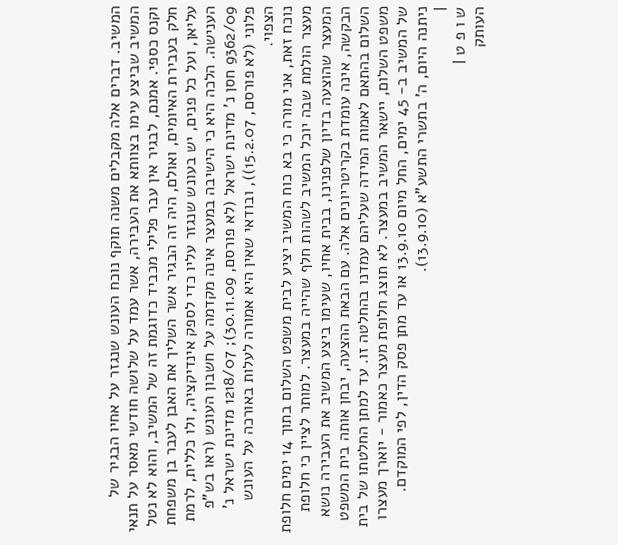המשיב. דברים אלה מקבלים משנה תוקף נוכח העונש שנגזר על אחיו הבגיר של המשיב שביצע עימו בצוותא את העבירה, אשר עמד על שלושה חודשי מאסר על תנאי וקנס כספי. אמנם, לבגיר אין עבר פלילי מכביד כדוגמת זה של המשיב, והוא לא נטל חלק בעבירת האיומים, ואולם, היה זה הבגיר אשר השליך את האבן לעבר בן משפחת עליאן, ועל כל פנים, יש בעונש שנגזר עליו כדי לספק אינדיקציה, ולו כללית, לרמת הענישה. הלכה היא כי הישיבה במעצר אינה מקדמה על חשבון העונש (ראו בש"פ 9362/09 חסן נ' מדינת ישראל (לא פורסם, 30.11.09); 1218/07 מדינת ישראל נ' פלוני (לא פורסם, 15.2.07)), ובודאי שאין היא אמורה לעלות באורכה על העונש הצפוי.
נוכח זאת, אני מורה כי בא כוח המשיב יציע לבית משפט השלום בתוך 14 ימים חלופת מעצר הולמת שבה יוכל המשיב לשהות חלף שהייה במעצר. למותר לציין כי חלופת המעצר שהוצעה בדיון שלפנינו, בבית אחיו, שעימו ביצע המשיב את העבירה נושא הבקשה, אינה עומדת בקריטריונים אלה. עם הבאת ההצעה, יבחן אותה בית המשפט השלום בהתאם לאמות המידה שעליהם עמדנו בהחלטה זו. עד למתן החלטתו של בית משפט השלום, יישאר המשיב במעצר. לא תוצג חלופת מעצר כאמור - יוארך מעצרו של המשיב ב- 45 ימים, החל מיום 13.9.10 או עד מתן פסק הדין, לפי המוקדם.
ניתנה היום, ה' בתשרי התשע"א (13.9.10).
|
ש ו פ ט |
העותק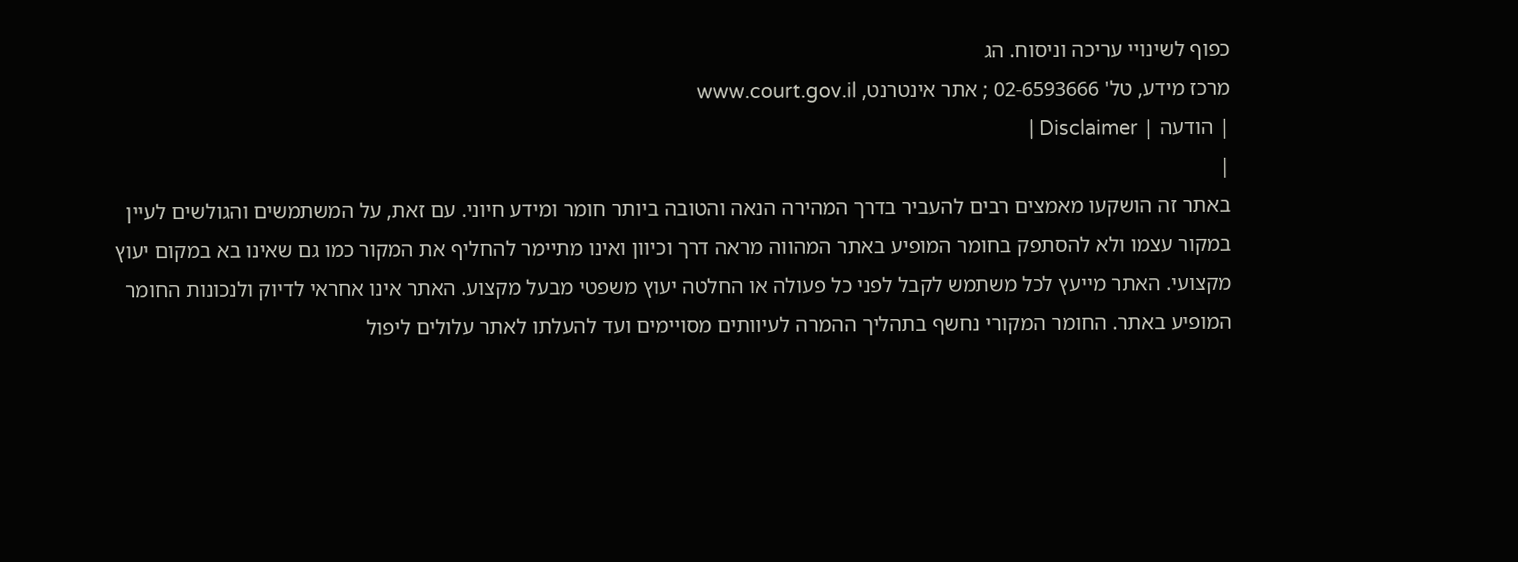כפוף לשינויי עריכה וניסוח. הג
מרכז מידע, טל' 02-6593666 ; אתר אינטרנט, www.court.gov.il
| הודעה | Disclaimer |
|
באתר זה הושקעו מאמצים רבים להעביר בדרך המהירה הנאה והטובה ביותר חומר ומידע חיוני. עם זאת, על המשתמשים והגולשים לעיין במקור עצמו ולא להסתפק בחומר המופיע באתר המהווה מראה דרך וכיוון ואינו מתיימר להחליף את המקור כמו גם שאינו בא במקום יעוץ מקצועי. האתר מייעץ לכל משתמש לקבל לפני כל פעולה או החלטה יעוץ משפטי מבעל מקצוע. האתר אינו אחראי לדיוק ולנכונות החומר המופיע באתר. החומר המקורי נחשף בתהליך ההמרה לעיוותים מסויימים ועד להעלתו לאתר עלולים ליפול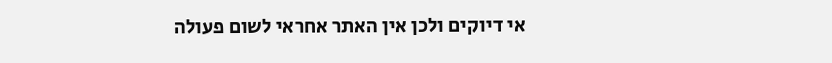אי דיוקים ולכן אין האתר אחראי לשום פעולה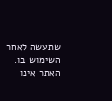שתעשה לאחר השימוש בו. האתר אינו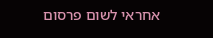אחראי לשום פרסום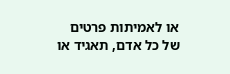או לאמיתות פרטים של כל אדם, תאגיד או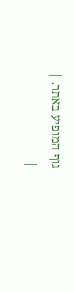גוף המופיע באתר. |
|